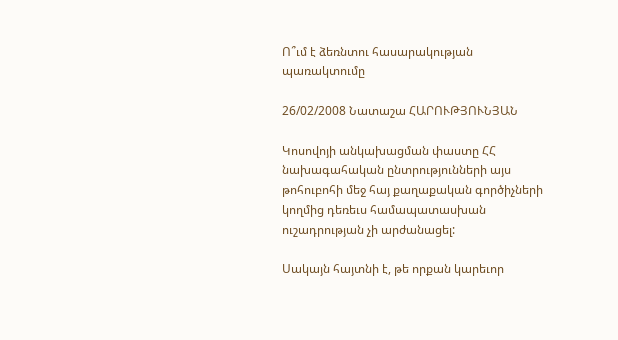Ո՞ւմ է ձեռնտու հասարակության պառակտումը

26/02/2008 Նատաշա ՀԱՐՈՒԹՅՈՒՆՅԱՆ

Կոսովոյի անկախացման փաստը ՀՀ նախագահական ընտրությունների այս թոհուբոհի մեջ հայ քաղաքական գործիչների կողմից դեռեւս համապատասխան ուշադրության չի արժանացել:

Սակայն հայտնի է, թե որքան կարեւոր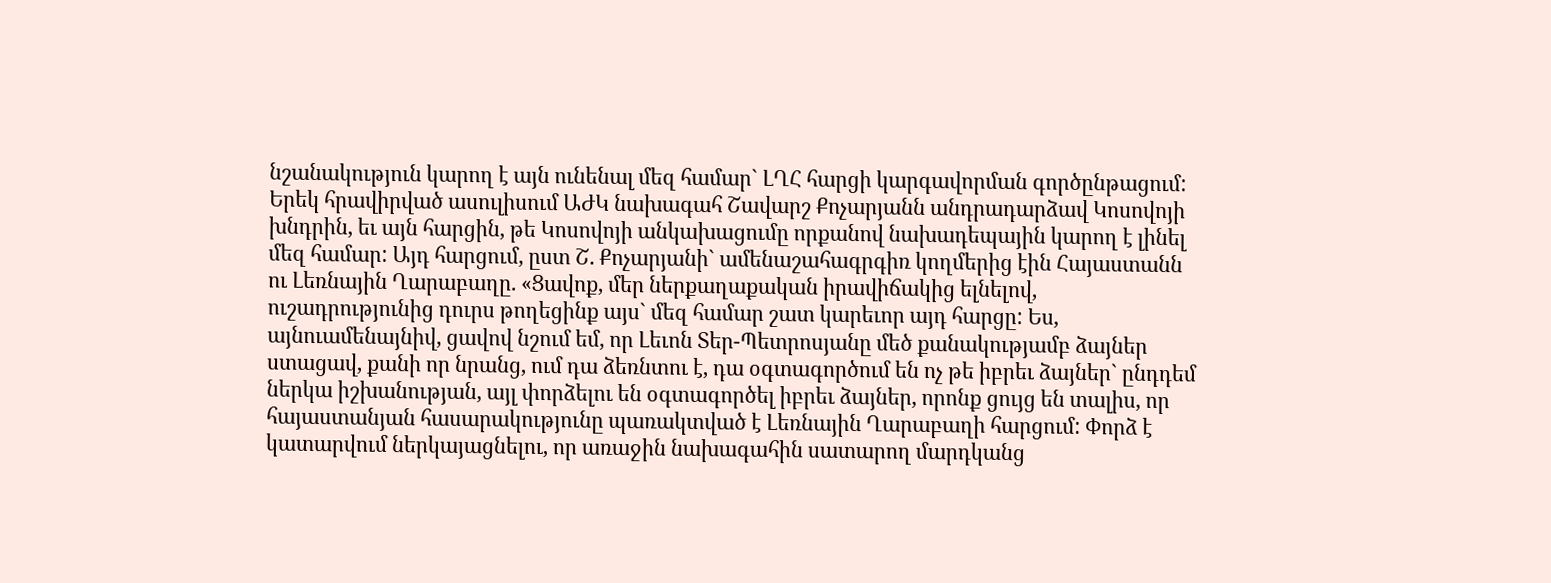նշանակություն կարող է այն ունենալ մեզ համար` ԼՂՀ հարցի կարգավորման գործընթացում: Երեկ հրավիրված ասուլիսում ԱԺԿ նախագահ Շավարշ Քոչարյանն անդրադարձավ Կոսովոյի խնդրին, եւ այն հարցին, թե Կոսովոյի անկախացումը որքանով նախադեպային կարող է լինել մեզ համար: Այդ հարցում, ըստ Շ. Քոչարյանի` ամենաշահագրգիռ կողմերից էին Հայաստանն ու Լեռնային Ղարաբաղը. «Ցավոք, մեր ներքաղաքական իրավիճակից ելնելով, ուշադրությունից դուրս թողեցինք այս` մեզ համար շատ կարեւոր այդ հարցը: Ես, այնուամենայնիվ, ցավով նշում եմ, որ Լեւոն Տեր-Պետրոսյանը մեծ քանակությամբ ձայներ ստացավ, քանի որ նրանց, ում դա ձեռնտու է, դա օգտագործում են ոչ թե իբրեւ ձայներ` ընդդեմ ներկա իշխանության, այլ փորձելու են օգտագործել իբրեւ ձայներ, որոնք ցույց են տալիս, որ հայաստանյան հասարակությունը պառակտված է Լեռնային Ղարաբաղի հարցում: Փորձ է կատարվում ներկայացնելու, որ առաջին նախագահին սատարող մարդկանց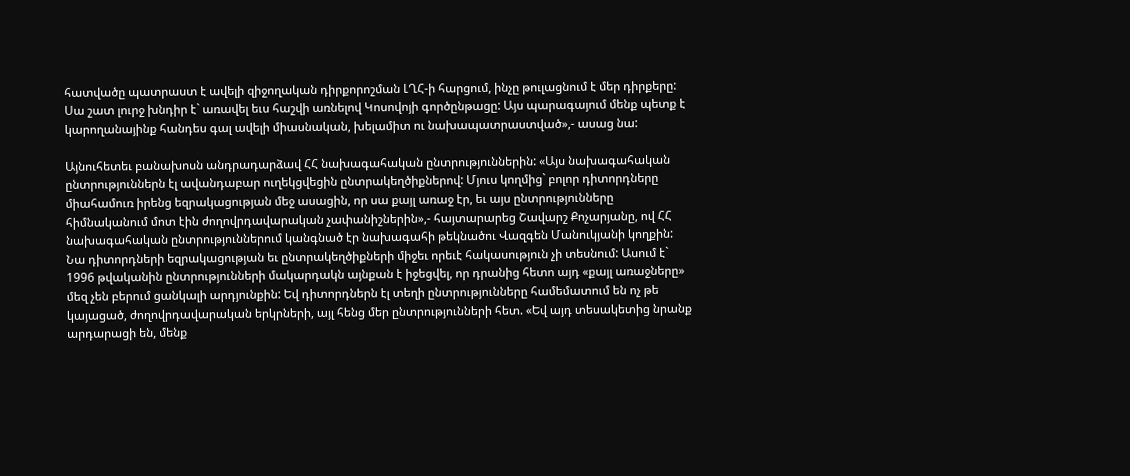հատվածը պատրաստ է ավելի զիջողական դիրքորոշման ԼՂՀ-ի հարցում, ինչը թուլացնում է մեր դիրքերը: Սա շատ լուրջ խնդիր է` առավել եւս հաշվի առնելով Կոսովոյի գործընթացը: Այս պարագայում մենք պետք է կարողանայինք հանդես գալ ավելի միասնական, խելամիտ ու նախապատրաստված»,- ասաց նա:

Այնուհետեւ բանախոսն անդրադարձավ ՀՀ նախագահական ընտրություններին: «Այս նախագահական ընտրություններն էլ ավանդաբար ուղեկցվեցին ընտրակեղծիքներով: Մյուս կողմից` բոլոր դիտորդները միահամուռ իրենց եզրակացության մեջ ասացին, որ սա քայլ առաջ էր, եւ այս ընտրությունները հիմնականում մոտ էին ժողովրդավարական չափանիշներին»,- հայտարարեց Շավարշ Քոչարյանը, ով ՀՀ նախագահական ընտրություններում կանգնած էր նախագահի թեկնածու Վազգեն Մանուկյանի կողքին: Նա դիտորդների եզրակացության եւ ընտրակեղծիքների միջեւ որեւէ հակասություն չի տեսնում: Ասում է` 1996 թվականին ընտրությունների մակարդակն այնքան է իջեցվել, որ դրանից հետո այդ «քայլ առաջները» մեզ չեն բերում ցանկալի արդյունքին: Եվ դիտորդներն էլ տեղի ընտրությունները համեմատում են ոչ թե կայացած, ժողովրդավարական երկրների, այլ հենց մեր ընտրությունների հետ. «Եվ այդ տեսակետից նրանք արդարացի են, մենք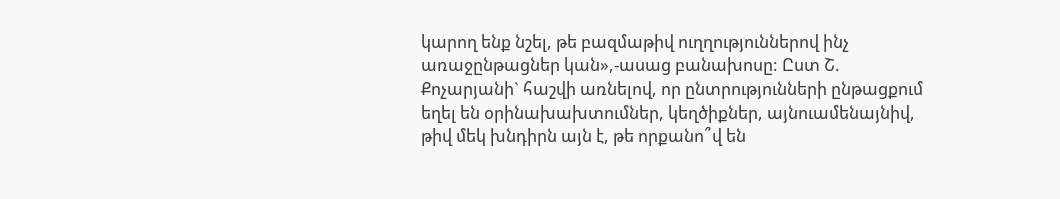կարող ենք նշել, թե բազմաթիվ ուղղություններով ինչ առաջընթացներ կան»,-ասաց բանախոսը: Ըստ Շ. Քոչարյանի` հաշվի առնելով, որ ընտրությունների ընթացքում եղել են օրինախախտումներ, կեղծիքներ, այնուամենայնիվ, թիվ մեկ խնդիրն այն է, թե որքանո՞վ են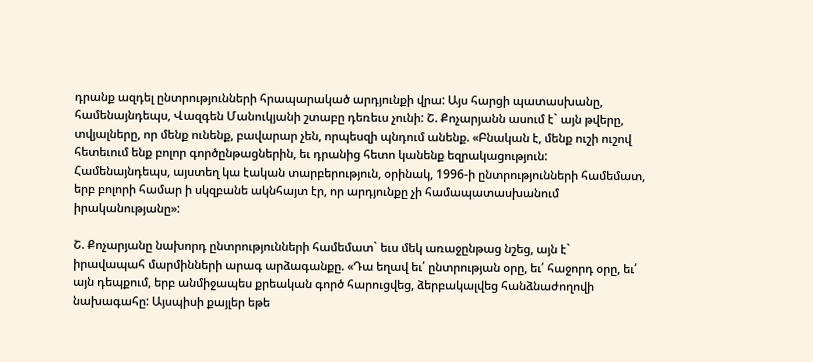դրանք ազդել ընտրությունների հրապարակած արդյունքի վրա: Այս հարցի պատասխանը, համենայնդեպս, Վազգեն Մանուկյանի շտաբը դեռեւս չունի: Շ. Քոչարյանն ասում է` այն թվերը, տվյալները, որ մենք ունենք, բավարար չեն, որպեսզի պնդում անենք. «Բնական է, մենք ուշի ուշով հետեւում ենք բոլոր գործընթացներին, եւ դրանից հետո կանենք եզրակացություն: Համենայնդեպս, այստեղ կա էական տարբերություն, օրինակ, 1996-ի ընտրությունների համեմատ, երբ բոլորի համար ի սկզբանե ակնհայտ էր, որ արդյունքը չի համապատասխանում իրականությանը»:

Շ. Քոչարյանը նախորդ ընտրությունների համեմատ` եւս մեկ առաջընթաց նշեց, այն է` իրավապահ մարմինների արագ արձագանքը. «Դա եղավ եւ՛ ընտրության օրը, եւ՛ հաջորդ օրը, եւ՛ այն դեպքում, երբ անմիջապես քրեական գործ հարուցվեց, ձերբակալվեց հանձնաժողովի նախագահը: Այսպիսի քայլեր եթե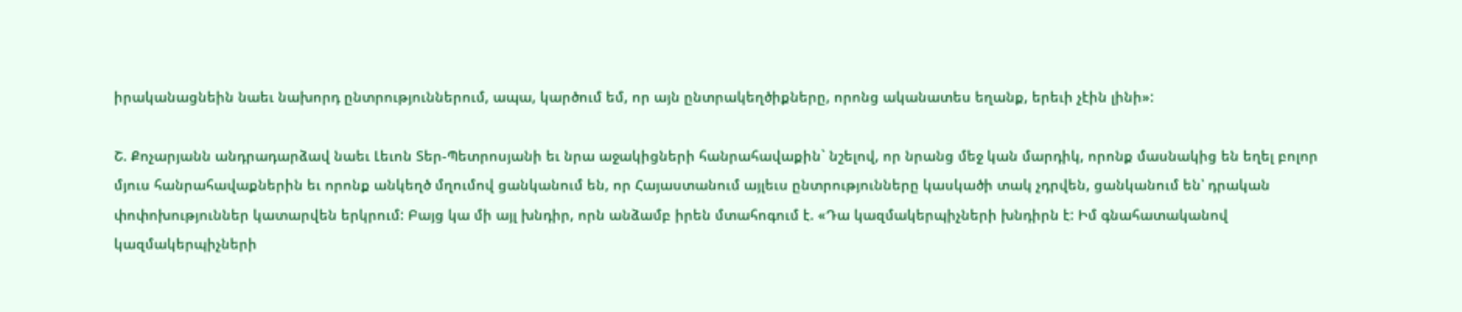իրականացնեին նաեւ նախորդ ընտրություններում, ապա, կարծում եմ, որ այն ընտրակեղծիքները, որոնց ականատես եղանք, երեւի չէին լինի»:

Շ. Քոչարյանն անդրադարձավ նաեւ Լեւոն Տեր-Պետրոսյանի եւ նրա աջակիցների հանրահավաքին` նշելով, որ նրանց մեջ կան մարդիկ, որոնք մասնակից են եղել բոլոր մյուս հանրահավաքներին եւ որոնք անկեղծ մղումով ցանկանում են, որ Հայաստանում այլեւս ընտրությունները կասկածի տակ չդրվեն, ցանկանում են՝ դրական փոփոխություններ կատարվեն երկրում: Բայց կա մի այլ խնդիր, որն անձամբ իրեն մտահոգում է. «Դա կազմակերպիչների խնդիրն է: Իմ գնահատականով կազմակերպիչների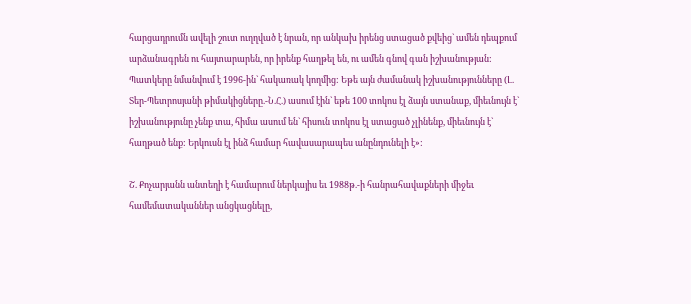հարցադրումն ավելի շուտ ուղղված է նրան, որ անկախ իրենց ստացած քվեից` ամեն դեպքում արձանագրեն ու հայտարարեն, որ իրենք հաղթել են, ու ամեն գնով գան իշխանության: Պատկերը նմանվում է 1996-ին` հակառակ կողմից: Եթե այն ժամանակ իշխանությունները (Լ. Տեր-Պետրոսյանի թիմակիցները.-Ն.Հ.) ասում էին` եթե 100 տոկոս էլ ձայն ստանաք, միեւնույն է` իշխանությունը չենք տա, հիմա ասում են` հիսուն տոկոս էլ ստացած չլինենք, միեւնույն է` հաղթած ենք: Երկուսն էլ ինձ համար հավասարապես անընդունելի է»:

Շ. Քոչարյանն անտեղի է համարում ներկայիս եւ 1988թ.-ի հանրահավաքների միջեւ համեմատականներ անցկացնելը,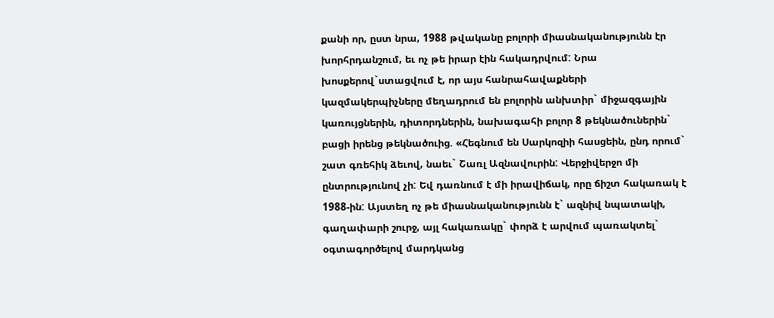քանի որ, ըստ նրա, 1988 թվականը բոլորի միասնականությունն էր խորհրդանշում, եւ ոչ թե իրար էին հակադրվում: Նրա խոսքերով`ստացվում է, որ այս հանրահավաքների կազմակերպիչները մեղադրում են բոլորին անխտիր` միջազգային կառույցներին, դիտորդներին, նախագահի բոլոր 8 թեկնածուներին` բացի իրենց թեկնածուից. «Հեգնում են Սարկոզիի հասցեին, ընդ որում` շատ գռեհիկ ձեւով, նաեւ` Շառլ Ազնավուրին: Վերջիվերջո մի ընտրությունով չի: Եվ դառնում է մի իրավիճակ, որը ճիշտ հակառակ է 1988-ին: Այստեղ ոչ թե միասնականությունն է` ազնիվ նպատակի, գաղափարի շուրջ, այլ հակառակը` փորձ է արվում պառակտել` օգտագործելով մարդկանց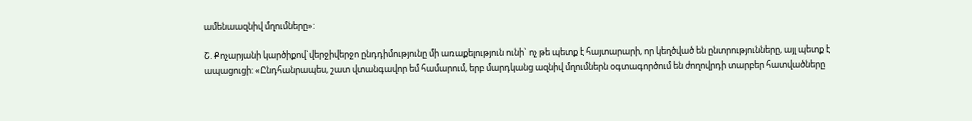ամենաազնիվ մղումները»:

Շ. Քոչարյանի կարծիքով`վերջիվերջո ընդդիմությունը մի առաքելություն ունի` ոչ թե պետք է հայտարարի, որ կեղծված են ընտրությունները, այլ պետք է ապացուցի: «Ընդհանրապես, շատ վտանգավոր եմ համարում, երբ մարդկանց ազնիվ մղումներն օգտագործում են ժողովրդի տարբեր հատվածները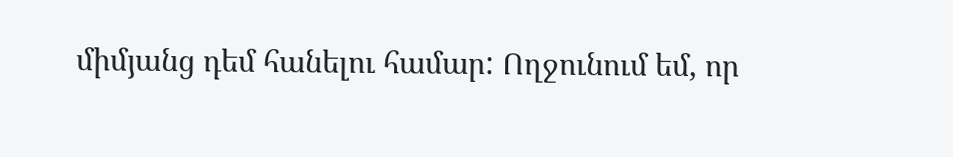միմյանց դեմ հանելու համար: Ողջունում եմ, որ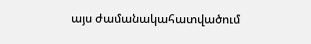այս ժամանակահատվածում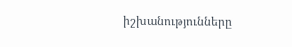իշխանությունները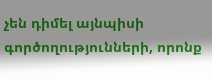չեն դիմել այնպիսի գործողությունների, որոնք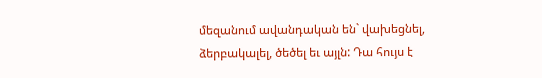մեզանում ավանդական են` վախեցնել, ձերբակալել, ծեծել եւ այլն: Դա հույս է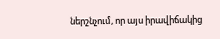ներշնչում, որ այս իրավիճակից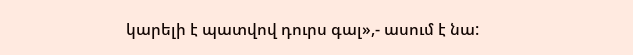կարելի է պատվով դուրս գալ»,- ասում է նա: